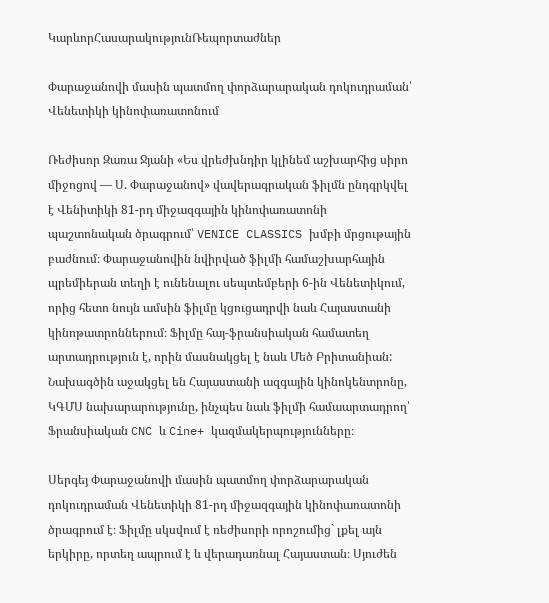ԿարևորՀասարակությունՌեպորտաժներ

Փարաջանովի մասին պատմող փորձարարական դոկուդրաման՝ Վենետիկի կինոփառատոնում

Ռեժիսոր Զառա Ջյանի «Ես վրեժխնդիր կլինեմ աշխարհից սիրո միջոցով — Ս. Փարաջանով» վավերագրական ֆիլմն ընդգրկվել է Վենիտիկի 81-րդ միջազգային կինոփառատոնի պաշտոնական ծրագրում՝ VENICE CLASSICS խմբի մրցութային բաժնում։ Փարաջանովին նվիրված ֆիլմի համաշխարհային պրեմիերան տեղի է ունենալու սեպտեմբերի 6-ին Վենետիկում, որից հետո նույն ամսին ֆիլմը կցուցադրվի նաև Հայաստանի կինոթատրոններում։ Ֆիլմը հայ-ֆրանսիական համատեղ արտադրություն է, որին մասնակցել է նաև Մեծ Բրիտանիան: Նախագծին աջակցել են Հայաստանի ազգային կինոկենտրոնը, ԿԳՄՍ նախարարությունը, ինչպես նաև ֆիլմի համաարտադրող՝ Ֆրանսիական CNC և Cine+ կազմակերպությունները։

Սերգեյ Փարաջանովի մասին պատմող փորձարարական դոկուդրաման Վենետիկի 81-րդ միջազգային կինոփառատոնի ծրագրում է։ Ֆիլմը սկսվում է ռեժիսորի որոշումից` լքել այն երկիրը, որտեղ ապրում է և վերադառնալ Հայաստան։ Սյուժեն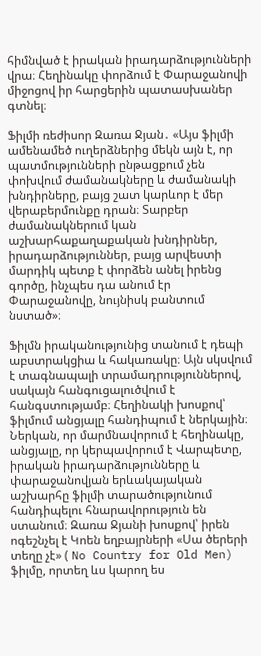հիմնված է իրական իրադարձությունների վրա։ Հեղինակը փորձում է Փարաջանովի միջոցով իր հարցերին պատասխաներ գտնել։

Ֆիլմի ռեժիսոր Զառա Ջյան․ «Այս ֆիլմի ամենամեծ ուղերձներից մեկն այն է, որ պատմությունների ընթացքում չեն փոխվում ժամանակները և ժամանակի խնդիրները, բայց շատ կարևոր է մեր վերաբերմունքը դրան։ Տարբեր ժամանակներում կան աշխարհաքաղաքական խնդիրներ, իրադարձություններ, բայց արվեստի մարդիկ պետք է փորձեն անել իրենց գործը, ինչպես դա անում էր Փարաջանովը, նույնիսկ բանտում նստած»։

Ֆիլմն իրականությունից տանում է դեպի աբստրակցիա և հակառակը։ Այն սկսվում է տագնապալի տրամադրություններով, սակայն հանգուցալուծվում է հանգստությամբ։ Հեղինակի խոսքով՝ ֆիլմում անցյալը հանդիպում է ներկային։ Ներկան, որ մարմնավորում է հեղինակը, անցյալը, որ կերպավորում է Վարպետը, իրական իրադարձությունները և փարաջանովյան երևակայական աշխարհը ֆիլմի տարածությունում հանդիպելու հնարավորություն են ստանում։ Զառա Ջյանի խոսքով՝ իրեն ոգեշնչել է Կոեն եղբայրների «Սա ծերերի տեղը չէ» ( No Country for Old Men) ֆիլմը, որտեղ ևս կարող ես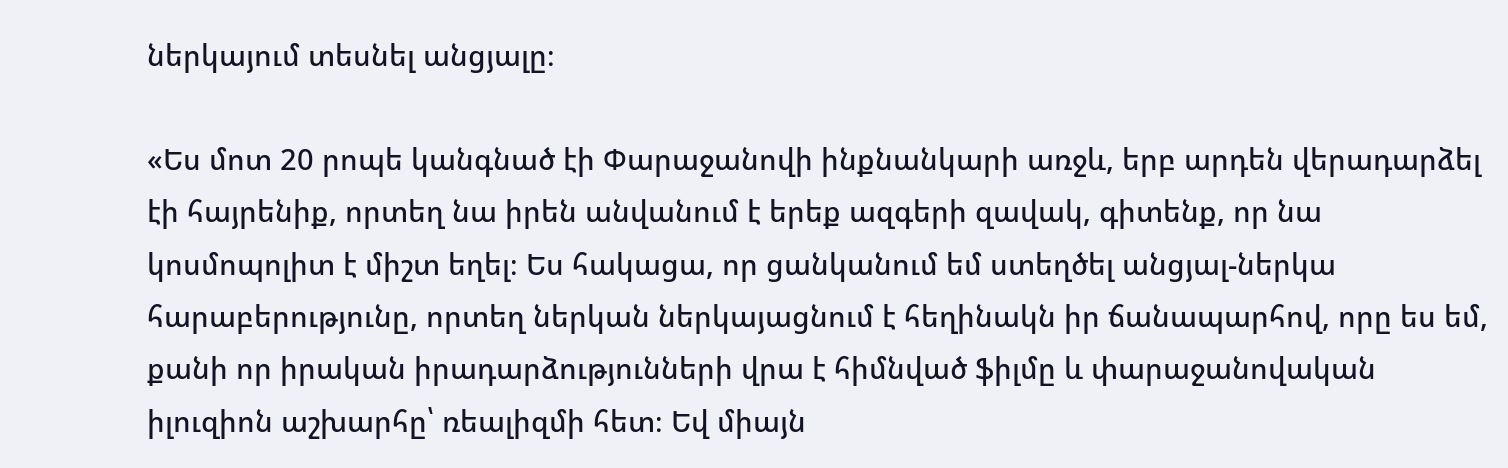ներկայում տեսնել անցյալը։

«Ես մոտ 20 րոպե կանգնած էի Փարաջանովի ինքնանկարի առջև, երբ արդեն վերադարձել էի հայրենիք, որտեղ նա իրեն անվանում է երեք ազգերի զավակ, գիտենք, որ նա կոսմոպոլիտ է միշտ եղել։ Ես հակացա, որ ցանկանում եմ ստեղծել անցյալ-ներկա հարաբերությունը, որտեղ ներկան ներկայացնում է հեղինակն իր ճանապարհով, որը ես եմ, քանի որ իրական իրադարձությունների վրա է հիմնված ֆիլմը և փարաջանովական իլուզիոն աշխարհը՝ ռեալիզմի հետ։ Եվ միայն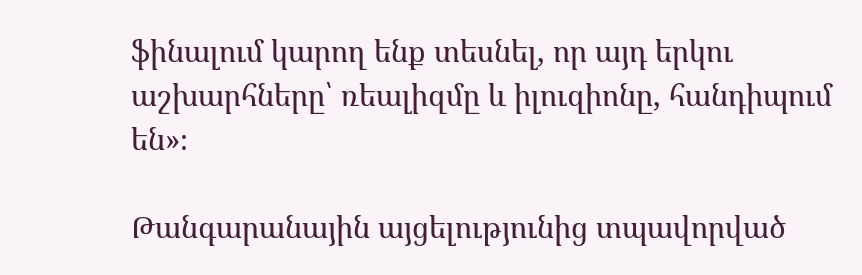ֆինալում կարող ենք տեսնել, որ այդ երկու աշխարհները՝ ռեալիզմը և իլուզիոնը, հանդիպում են»։

Թանգարանային այցելությունից տպավորված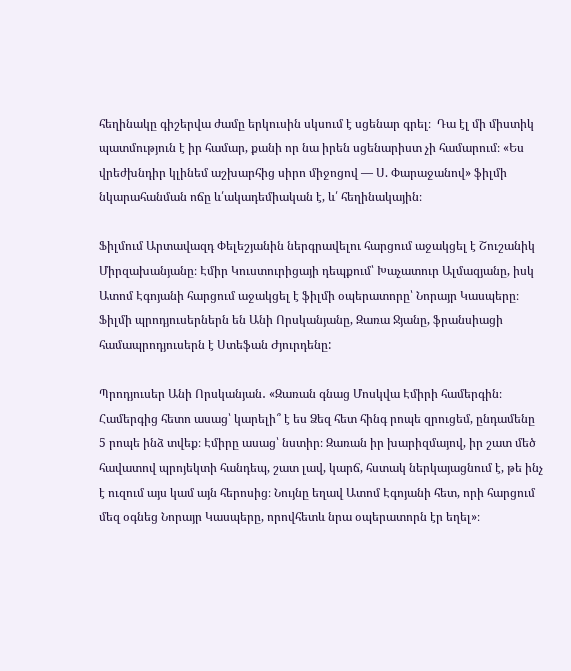հեղինակը գիշերվա ժամը երկուսին սկսում է սցենար գրել։  Դա էլ մի միստիկ պատմություն է իր համար, քանի որ նա իրեն սցենարիստ չի համարում։ «Ես վրեժխնդիր կլինեմ աշխարհից սիրո միջոցով — Ս. Փարաջանով» ֆիլմի նկարահանման ոճը և՛ակադեմիական է, և՛ հեղինակային։

Ֆիլմում Արտավազդ Փելեշյանին ներգրավելու հարցում աջակցել է Շուշանիկ Միրզախանյանը։ Էմիր Կուստուրիցայի դեպքում՝ Խաչատուր Ալմազյանը, իսկ Ատոմ Էգոյանի հարցում աջակցել է ֆիլմի օպերատորը՝ Նորայր Կասպերը։ Ֆիլմի պրոդյուսերներն են Անի Որսկանյանը, Զառա Ջյանը, ֆրանսիացի համապրոդյուսերն է Ստեֆան Ժյուրդենը:

Պրոդյուսեր Անի Որսկանյան․ «Զառան գնաց Մոսկվա Էմիրի համերգին։ Համերգից հետո ասաց՝ կարելի՞ է ես Ձեզ հետ հինգ րոպե զրուցեմ, ընդամենը 5 րոպե ինձ տվեք։ Էմիրը ասաց՝ նստիր։ Զառան իր խարիզմայով, իր շատ մեծ հավատով պրոյեկտի հանդեպ, շատ լավ, կարճ, հստակ ներկայացնում է, թե ինչ է ուզում այս կամ այն հերոսից։ Նույնը եղավ Ատոմ Էգոյանի հետ, որի հարցում մեզ օգնեց Նորայր Կասպերը, որովհետև նրա օպերատորն էր եղել»։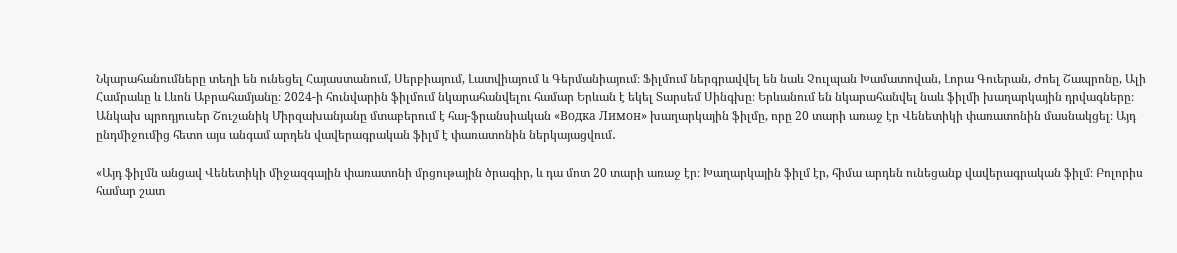Նկարահանումները տեղի են ունեցել Հայաստանում, Սերբիայում, Լատվիայում և Գերմանիայում։ Ֆիլմում ներգրավվել են նաև Չուլպան Խամատովան, Լորա Գուերան, Ժոել Շապրոնը, Ալի Համրաևը և Լևոն Աբրահամյանը։ 2024-ի հունվարին ֆիլմում նկարահանվելու համար Երևան է եկել Տարսեմ Սինգխը։ Երևանում են նկարահանվել նաև ֆիլմի խաղարկային դրվագները։ Անկախ պրոդյուսեր Շուշանիկ Միրզախանյանը մտաբերում է հայ-ֆրանսիական «Водка Лимон» խաղարկային ֆիլմը, որը 20 տարի առաջ էր Վենետիկի փառատոնին մասնակցել։ Այդ ընդմիջումից հետո այս անգամ արդեն վավերագրական ֆիլմ է փառատոնին ներկայացվում․

«Այդ ֆիլմն անցավ Վենետիկի միջազգային փառատոնի մրցութային ծրագիր, և դա մոտ 20 տարի առաջ էր։ Խաղարկային ֆիլմ էր, հիմա արդեն ունեցանք վավերագրական ֆիլմ։ Բոլորիս համար շատ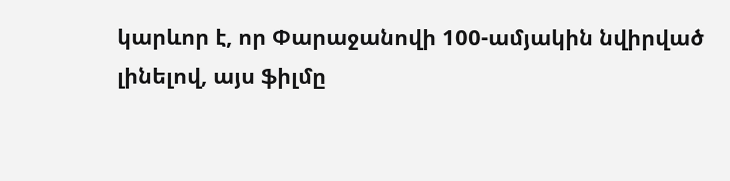կարևոր է, որ Փարաջանովի 100-ամյակին նվիրված լինելով, այս ֆիլմը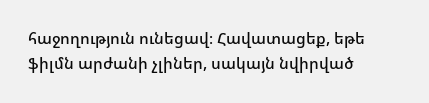հաջողություն ունեցավ։ Հավատացեք, եթե ֆիլմն արժանի չլիներ, սակայն նվիրված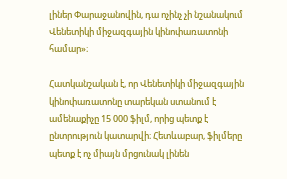լիներ Փարաջանովին, դա ոչինչ չի նշանակում Վենետիկի միջազգային կինոփառատոնի համար»։

Հատկանշական է, որ Վենետիկի միջազգային կինոփառատոնը տարեկան ստանում է ամենաքիչը 15 000 ֆիլմ, որից պետք է ընտրություն կատարվի։ Հետևաբար, ֆիլմերը պետք է ոչ միայն մրցունակ լինեն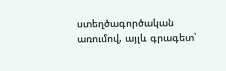ստեղծագործական առումով, այլև գրագետ՝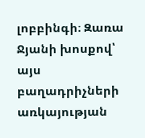լոբբինգի։ Զառա Ջյանի խոսքով՝ այս բաղադրիչների առկայության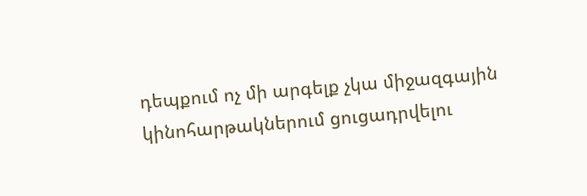դեպքում ոչ մի արգելք չկա միջազգային կինոհարթակներում ցուցադրվելու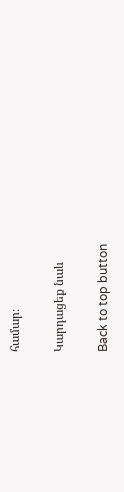համար։

Կարդացեք նաև

Back to top button